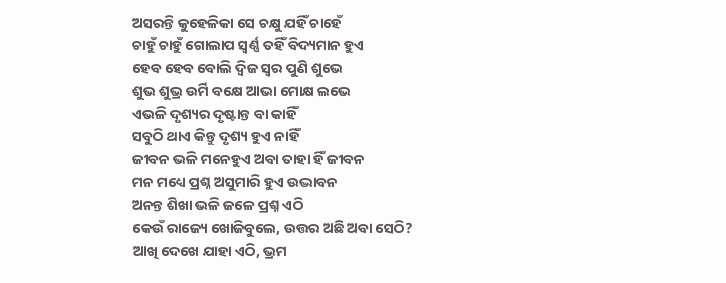ଅସରନ୍ତି କୁହେଳିକା ସେ ଚକ୍ଷୁ ଯହିଁ ଚାହେଁ
ଚାହୁଁ ଚାହୁଁ ଗୋଲାପ ସ୍ବର୍ଣ୍ଣ ତହିଁ ବିଦ୍ୟମାନ ହୁଏ
ହେବ ହେବ ବୋଲି ଦ୍ବିଜ ସ୍ବର ପୁଣି ଶୁଭେ
ଶୁଭ ଶୁଭ୍ର ଉର୍ମି ବକ୍ଷେ ଆଭା ମୋକ୍ଷ ଲଭେ
ଏଭଳି ଦୃଶ୍ୟର ଦୃଷ୍ଟାନ୍ତ ବା କାହିଁ
ସବୁଠି ଥାଏ କିନ୍ତୁ ଦୃଶ୍ୟ ହୁଏ ନାହିଁ
ଜୀବନ ଭଳି ମନେହୁଏ ଅବା ତାହା ହିଁ ଜୀବନ
ମନ ମଧ୍ୟେ ପ୍ରଶ୍ନ ଅସୁମାରି ହୁଏ ଉଦ୍ଭାବନ
ଅନନ୍ତ ଶିଖା ଭଳି ଜଳେ ପ୍ରଶ୍ନ ଏଠି
କେଉଁ ରାଜ୍ୟେ ଖୋଜିବୁଲେ, ଉତ୍ତର ଅଛି ଅବା ସେଠି?
ଆଖି ଦେଖେ ଯାହା ଏଠି, ଭ୍ରମ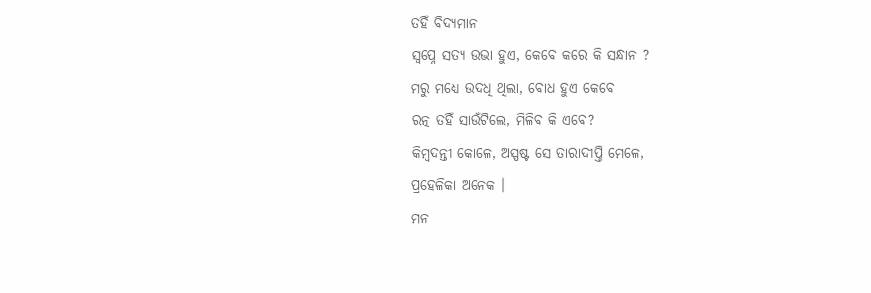ତହିଁ ବିଦ୍ୟମାନ
ସ୍ବପ୍ନେ ସତ୍ଯ ଉଭା ହୁଏ, କେବେ କରେ କି ସନ୍ଧାନ ?
ମରୁ ମଧ୍ୟେ ଉଦଧି ଥିଲା, ବୋଧ ହୁଏ କେବେ
ରତ୍ନ ତହିଁ ସାଉଁଟିଲେ, ମିଳିବ କି ଏବେ?
କିମ୍ବଦନ୍ତୀ କୋଳେ, ଅସ୍ପଷ୍ଟ ସେ ତାରାଦୀପ୍ତି ମେଳେ,
ପ୍ରହେଳିକା ଅନେକ ।
ମନ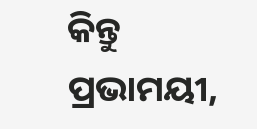କିନ୍ତୁ ପ୍ରଭାମୟୀ,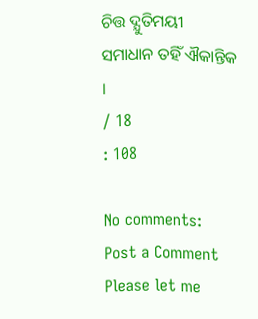ଚିତ୍ତ ଦ୍ଯୁତିମୟୀ
ସମାଧାନ ତହିଁ ଐକାନ୍ତିକ ।
/ 18
: 108

No comments:
Post a Comment
Please let me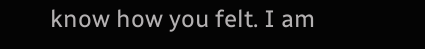know how you felt. I am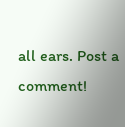all ears. Post a comment!